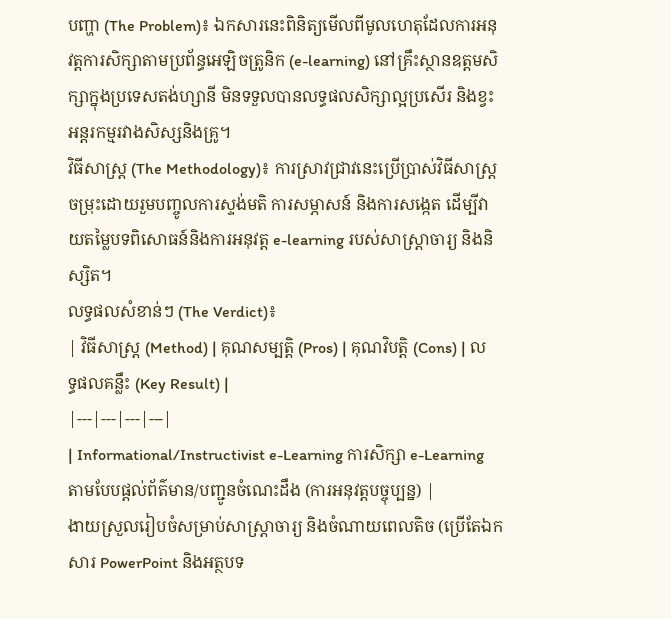បញ្ហា (The Problem)៖ ឯកសារនេះពិនិត្យមើលពីមូលហេតុដែលការអនុវត្តការសិក្សាតាមប្រព័ន្ធអេឡិចត្រូនិក (e-learning) នៅគ្រឹះស្ថានឧត្តមសិក្សាក្នុងប្រទេសតង់ហ្សានី មិនទទួលបានលទ្ធផលសិក្សាល្អប្រសើរ និងខ្វះអន្តរកម្មរវាងសិស្សនិងគ្រូ។
វិធីសាស្ត្រ (The Methodology)៖ ការស្រាវជ្រាវនេះប្រើប្រាស់វិធីសាស្ត្រចម្រុះដោយរួមបញ្ចូលការស្ទង់មតិ ការសម្ភាសន៍ និងការសង្កេត ដើម្បីវាយតម្លៃបទពិសោធន៍និងការអនុវត្ត e-learning របស់សាស្ត្រាចារ្យ និងនិស្សិត។
លទ្ធផលសំខាន់ៗ (The Verdict)៖
| វិធីសាស្ត្រ (Method) | គុណសម្បត្តិ (Pros) | គុណវិបត្តិ (Cons) | លទ្ធផលគន្លឹះ (Key Result) |
|---|---|---|---|
| Informational/Instructivist e-Learning ការសិក្សា e-Learning តាមបែបផ្តល់ព័ត៌មាន/បញ្ជូនចំណេះដឹង (ការអនុវត្តបច្ចុប្បន្ន) |
ងាយស្រួលរៀបចំសម្រាប់សាស្ត្រាចារ្យ និងចំណាយពេលតិច (ប្រើតែឯកសារ PowerPoint និងអត្ថបទ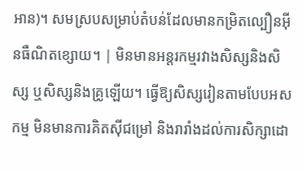អាន)។ សមស្របសម្រាប់តំបន់ដែលមានកម្រិតល្បឿនអ៊ីនធឺណិតខ្សោយ។ | មិនមានអន្តរកម្មរវាងសិស្សនិងសិស្ស ឬសិស្សនិងគ្រូឡើយ។ ធ្វើឱ្យសិស្សរៀនតាមបែបអសកម្ម មិនមានការគិតស៊ីជម្រៅ និងរារាំងដល់ការសិក្សាដោ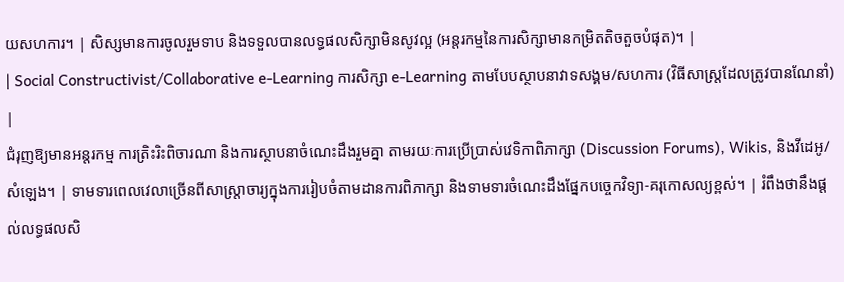យសហការ។ | សិស្សមានការចូលរួមទាប និងទទួលបានលទ្ធផលសិក្សាមិនសូវល្អ (អន្តរកម្មនៃការសិក្សាមានកម្រិតតិចតួចបំផុត)។ |
| Social Constructivist/Collaborative e-Learning ការសិក្សា e-Learning តាមបែបស្ថាបនាវាទសង្គម/សហការ (វិធីសាស្ត្រដែលត្រូវបានណែនាំ) |
ជំរុញឱ្យមានអន្តរកម្ម ការត្រិះរិះពិចារណា និងការស្ថាបនាចំណេះដឹងរួមគ្នា តាមរយៈការប្រើប្រាស់វេទិកាពិភាក្សា (Discussion Forums), Wikis, និងវីដេអូ/សំឡេង។ | ទាមទារពេលវេលាច្រើនពីសាស្ត្រាចារ្យក្នុងការរៀបចំតាមដានការពិភាក្សា និងទាមទារចំណេះដឹងផ្នែកបច្ចេកវិទ្យា-គរុកោសល្យខ្ពស់។ | រំពឹងថានឹងផ្តល់លទ្ធផលសិ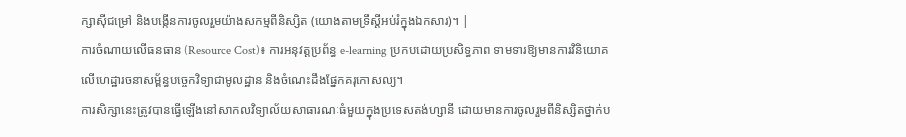ក្សាស៊ីជម្រៅ និងបង្កើនការចូលរួមយ៉ាងសកម្មពីនិស្សិត (យោងតាមទ្រឹស្តីអប់រំក្នុងឯកសារ)។ |
ការចំណាយលើធនធាន (Resource Cost)៖ ការអនុវត្តប្រព័ន្ធ e-learning ប្រកបដោយប្រសិទ្ធភាព ទាមទារឱ្យមានការវិនិយោគលើហេដ្ឋារចនាសម្ព័ន្ធបច្ចេកវិទ្យាជាមូលដ្ឋាន និងចំណេះដឹងផ្នែកគរុកោសល្យ។
ការសិក្សានេះត្រូវបានធ្វើឡើងនៅសាកលវិទ្យាល័យសាធារណៈធំមួយក្នុងប្រទេសតង់ហ្សានី ដោយមានការចូលរួមពីនិស្សិតថ្នាក់ប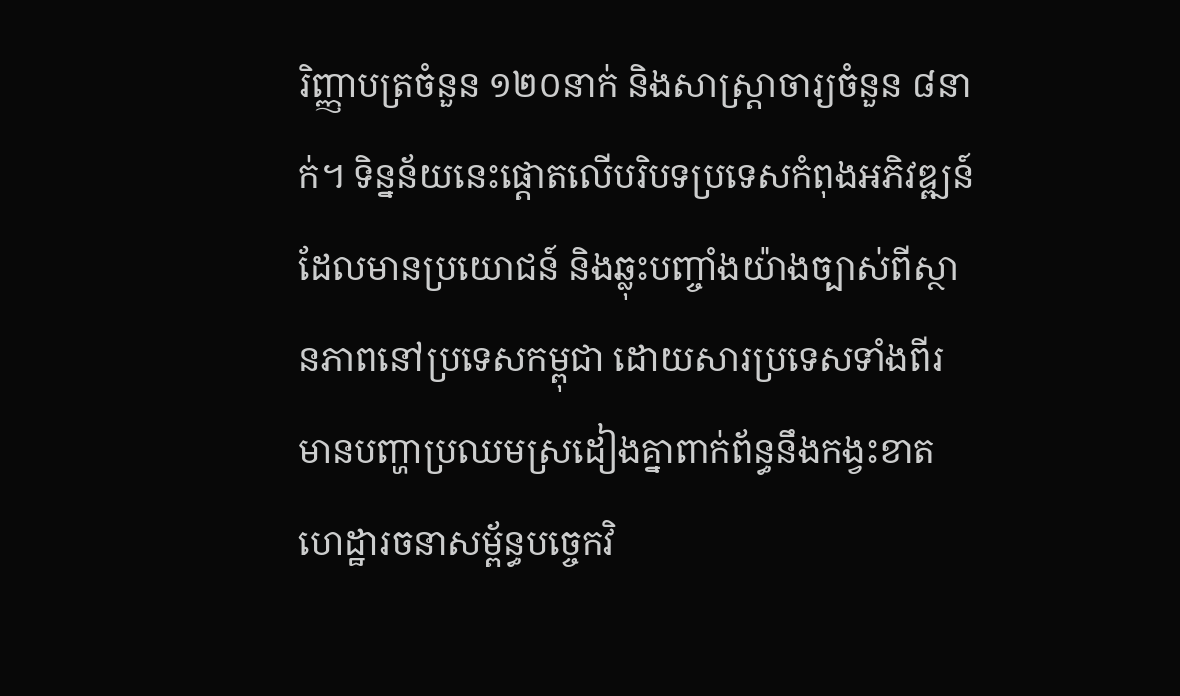រិញ្ញាបត្រចំនួន ១២០នាក់ និងសាស្ត្រាចារ្យចំនួន ៨នាក់។ ទិន្នន័យនេះផ្តោតលើបរិបទប្រទេសកំពុងអភិវឌ្ឍន៍ ដែលមានប្រយោជន៍ និងឆ្លុះបញ្ចាំងយ៉ាងច្បាស់ពីស្ថានភាពនៅប្រទេសកម្ពុជា ដោយសារប្រទេសទាំងពីរមានបញ្ហាប្រឈមស្រដៀងគ្នាពាក់ព័ន្ធនឹងកង្វះខាតហេដ្ឋារចនាសម្ព័ន្ធបច្ចេកវិ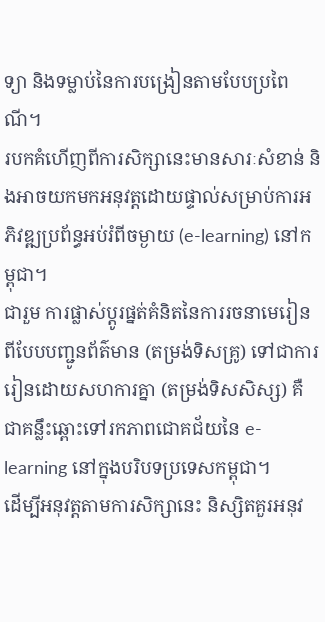ទ្យា និងទម្លាប់នៃការបង្រៀនតាមបែបប្រពៃណី។
របកគំហើញពីការសិក្សានេះមានសារៈសំខាន់ និងអាចយកមកអនុវត្តដោយផ្ទាល់សម្រាប់ការអភិវឌ្ឍប្រព័ន្ធអប់រំពីចម្ងាយ (e-learning) នៅកម្ពុជា។
ជារួម ការផ្លាស់ប្តូរផ្នត់គំនិតនៃការរចនាមេរៀនពីបែបបញ្ជូនព័ត៌មាន (តម្រង់ទិសគ្រូ) ទៅជាការរៀនដោយសហការគ្នា (តម្រង់ទិសសិស្ស) គឺជាគន្លឹះឆ្ពោះទៅរកភាពជោគជ័យនៃ e-learning នៅក្នុងបរិបទប្រទេសកម្ពុជា។
ដើម្បីអនុវត្តតាមការសិក្សានេះ និស្សិតគួរអនុវ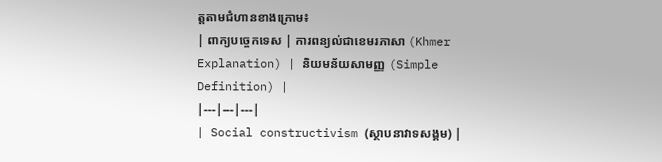ត្តតាមជំហានខាងក្រោម៖
| ពាក្យបច្ចេកទេស | ការពន្យល់ជាខេមរភាសា (Khmer Explanation) | និយមន័យសាមញ្ញ (Simple Definition) |
|---|---|---|
| Social constructivism (ស្ថាបនាវាទសង្គម) |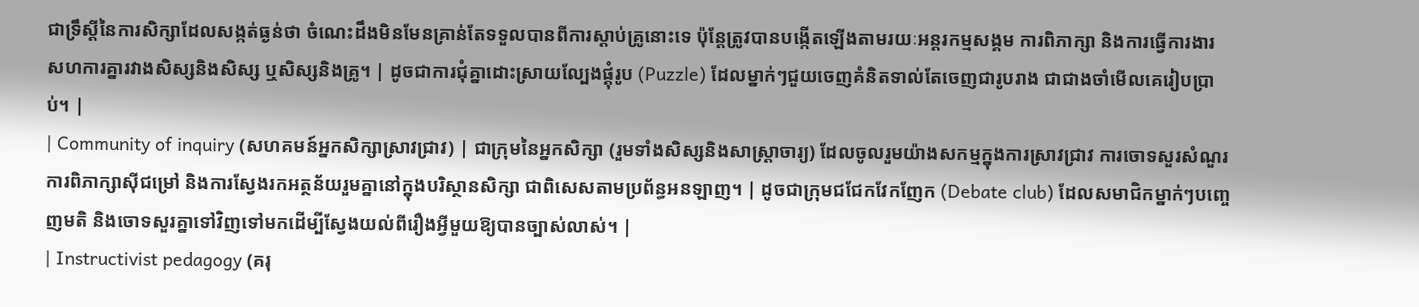ជាទ្រឹស្ដីនៃការសិក្សាដែលសង្កត់ធ្ងន់ថា ចំណេះដឹងមិនមែនគ្រាន់តែទទួលបានពីការស្តាប់គ្រូនោះទេ ប៉ុន្តែត្រូវបានបង្កើតឡើងតាមរយៈអន្តរកម្មសង្គម ការពិភាក្សា និងការធ្វើការងារសហការគ្នារវាងសិស្សនិងសិស្ស ឬសិស្សនិងគ្រូ។ | ដូចជាការជុំគ្នាដោះស្រាយល្បែងផ្គុំរូប (Puzzle) ដែលម្នាក់ៗជួយចេញគំនិតទាល់តែចេញជារូបរាង ជាជាងចាំមើលគេរៀបប្រាប់។ |
| Community of inquiry (សហគមន៍អ្នកសិក្សាស្រាវជ្រាវ) | ជាក្រុមនៃអ្នកសិក្សា (រួមទាំងសិស្សនិងសាស្ត្រាចារ្យ) ដែលចូលរួមយ៉ាងសកម្មក្នុងការស្រាវជ្រាវ ការចោទសួរសំណួរ ការពិភាក្សាស៊ីជម្រៅ និងការស្វែងរកអត្ថន័យរួមគ្នានៅក្នុងបរិស្ថានសិក្សា ជាពិសេសតាមប្រព័ន្ធអនឡាញ។ | ដូចជាក្រុមជជែកវែកញែក (Debate club) ដែលសមាជិកម្នាក់ៗបញ្ចេញមតិ និងចោទសួរគ្នាទៅវិញទៅមកដើម្បីស្វែងយល់ពីរឿងអ្វីមួយឱ្យបានច្បាស់លាស់។ |
| Instructivist pedagogy (គរុ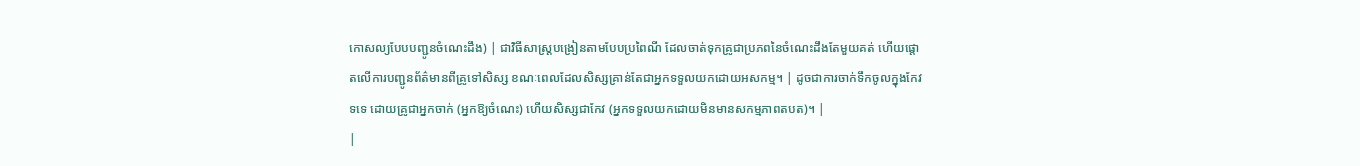កោសល្យបែបបញ្ជូនចំណេះដឹង) | ជាវិធីសាស្ត្របង្រៀនតាមបែបប្រពៃណី ដែលចាត់ទុកគ្រូជាប្រភពនៃចំណេះដឹងតែមួយគត់ ហើយផ្តោតលើការបញ្ជូនព័ត៌មានពីគ្រូទៅសិស្ស ខណៈពេលដែលសិស្សគ្រាន់តែជាអ្នកទទួលយកដោយអសកម្ម។ | ដូចជាការចាក់ទឹកចូលក្នុងកែវទទេ ដោយគ្រូជាអ្នកចាក់ (អ្នកឱ្យចំណេះ) ហើយសិស្សជាកែវ (អ្នកទទួលយកដោយមិនមានសកម្មភាពតបត)។ |
|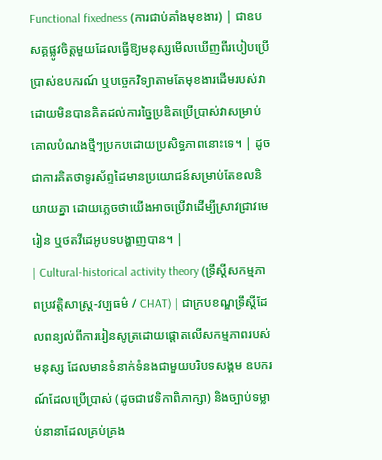Functional fixedness (ការជាប់គាំងមុខងារ) | ជាឧបសគ្គផ្លូវចិត្តមួយដែលធ្វើឱ្យមនុស្សមើលឃើញពីរបៀបប្រើប្រាស់ឧបករណ៍ ឬបច្ចេកវិទ្យាតាមតែមុខងារដើមរបស់វា ដោយមិនបានគិតដល់ការច្នៃប្រឌិតប្រើប្រាស់វាសម្រាប់គោលបំណងថ្មីៗប្រកបដោយប្រសិទ្ធភាពនោះទេ។ | ដូចជាការគិតថាទូរស័ព្ទដៃមានប្រយោជន៍សម្រាប់តែខលនិយាយគ្នា ដោយភ្លេចថាយើងអាចប្រើវាដើម្បីស្រាវជ្រាវមេរៀន ឬថតវីដេអូបទបង្ហាញបាន។ |
| Cultural-historical activity theory (ទ្រឹស្ដីសកម្មភាពប្រវត្តិសាស្ត្រ-វប្បធម៌ / CHAT) | ជាក្របខណ្ឌទ្រឹស្ដីដែលពន្យល់ពីការរៀនសូត្រដោយផ្តោតលើសកម្មភាពរបស់មនុស្ស ដែលមានទំនាក់ទំនងជាមួយបរិបទសង្គម ឧបករណ៍ដែលប្រើប្រាស់ (ដូចជាវេទិកាពិភាក្សា) និងច្បាប់ទម្លាប់នានាដែលគ្រប់គ្រង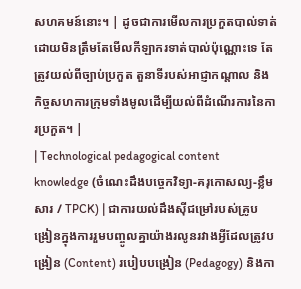សហគមន៍នោះ។ | ដូចជាការមើលការប្រកួតបាល់ទាត់ ដោយមិនត្រឹមតែមើលកីឡាករទាត់បាល់ប៉ុណ្ណោះទេ តែត្រូវយល់ពីច្បាប់ប្រកួត តួនាទីរបស់អាជ្ញាកណ្តាល និងកិច្ចសហការក្រុមទាំងមូលដើម្បីយល់ពីដំណើរការនៃការប្រកួត។ |
| Technological pedagogical content knowledge (ចំណេះដឹងបច្ចេកវិទ្យា-គរុកោសល្យ-ខ្លឹមសារ / TPCK) | ជាការយល់ដឹងស៊ីជម្រៅរបស់គ្រូបង្រៀនក្នុងការរួមបញ្ចូលគ្នាយ៉ាងរលូនរវាងអ្វីដែលត្រូវបង្រៀន (Content) របៀបបង្រៀន (Pedagogy) និងកា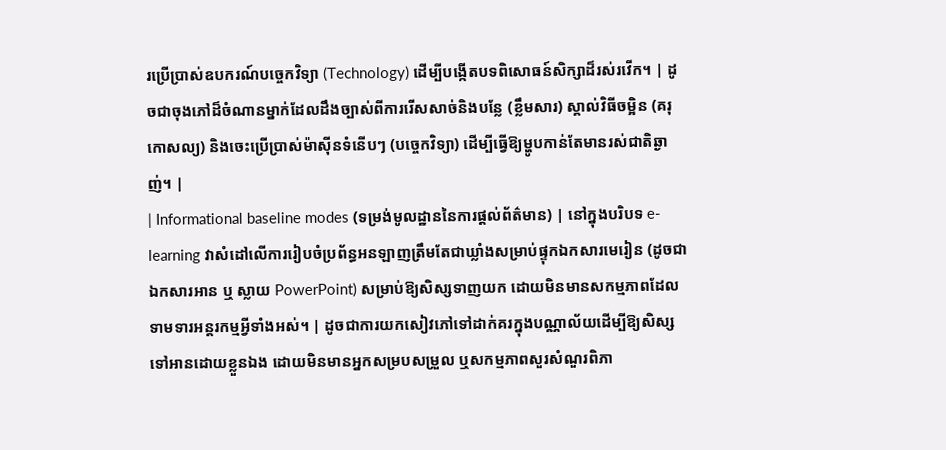រប្រើប្រាស់ឧបករណ៍បច្ចេកវិទ្យា (Technology) ដើម្បីបង្កើតបទពិសោធន៍សិក្សាដ៏រស់រវើក។ | ដូចជាចុងភៅដ៏ចំណានម្នាក់ដែលដឹងច្បាស់ពីការរើសសាច់និងបន្លែ (ខ្លឹមសារ) ស្គាល់វិធីចម្អិន (គរុកោសល្យ) និងចេះប្រើប្រាស់ម៉ាស៊ីនទំនើបៗ (បច្ចេកវិទ្យា) ដើម្បីធ្វើឱ្យម្ហូបកាន់តែមានរស់ជាតិឆ្ងាញ់។ |
| Informational baseline modes (ទម្រង់មូលដ្ឋាននៃការផ្តល់ព័ត៌មាន) | នៅក្នុងបរិបទ e-learning វាសំដៅលើការរៀបចំប្រព័ន្ធអនឡាញត្រឹមតែជាឃ្លាំងសម្រាប់ផ្ទុកឯកសារមេរៀន (ដូចជាឯកសារអាន ឬ ស្លាយ PowerPoint) សម្រាប់ឱ្យសិស្សទាញយក ដោយមិនមានសកម្មភាពដែលទាមទារអន្តរកម្មអ្វីទាំងអស់។ | ដូចជាការយកសៀវភៅទៅដាក់គរក្នុងបណ្ណាល័យដើម្បីឱ្យសិស្សទៅអានដោយខ្លួនឯង ដោយមិនមានអ្នកសម្របសម្រួល ឬសកម្មភាពសួរសំណួរពិភា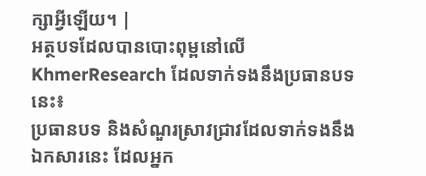ក្សាអ្វីឡើយ។ |
អត្ថបទដែលបានបោះពុម្ពនៅលើ KhmerResearch ដែលទាក់ទងនឹងប្រធានបទនេះ៖
ប្រធានបទ និងសំណួរស្រាវជ្រាវដែលទាក់ទងនឹងឯកសារនេះ ដែលអ្នក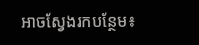អាចស្វែងរកបន្ថែម៖